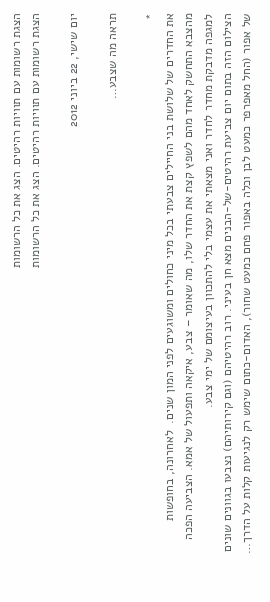הצגת רשומות עם תוויות רהיטים. הצג את כל הרשומות
הצגת רשומות עם תוויות רהיטים. הצג את כל הרשומות

יום שישי, 22 ביוני 2012

תראה מה שצבע…

*
את החדרים של שלושת בני החיילים צבעתי בכל מיני כחולים ומשוגעים לפני המון שנים.  לאחרונה, בחופשות מהצבא התחשק לאחד מהם לשפץ קצת את החדר שלו, מה שאומר – צבע, איקאה ותפעול של אמא. הצביעה הפכה למגפה מדבקת מחדר לחדר ואני מצאתי את עצמי בלי להתכוון בעיצומם של ימי צבע.
הצילום הזה בתום יום צביעת רהיטים-של-הבנים מצא חן בעיני. רוב רהיטיהם (וגם קירותיהם) נצבעו בגוונים שונים של אפור (החל מאפרפר כמעט לבן וכלה באפור פחם כמעט שחור), האדום-כתום שימש רק לנגיעות קלות על הדרך…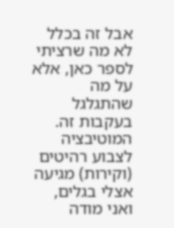אבל זה בכלל לא מה שרציתי לספר כאן, אלא על מה שהתגלגל בעקבות זה. המוטיבציה לצבוע רהיטים (וקירות) מגיעה אצלי בגלים, ואני מודה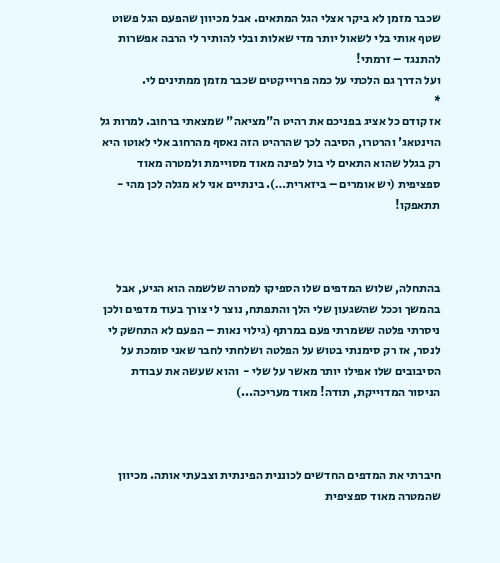שכבר מזמן לא ביקר אצלי הגל המתאים. אבל מכיוון שהפעם הגל פשוט שטף אותי בלי לשאול יותר מדי שאלות ובלי להותיר לי הרבה אפשרות להתנגד – זרמתי!
ועל הדרך גם הלכתי על כמה פרוייקטים שכבר מזמן ממתינים לי.
*
אז קודם כל אציג בפניכם את רהיט ה"מציאה" שמצאתי ברחוב. למרות גל הוינטאג' והרטרו, הסיבה לכך שהרהיט הזה נאסף מהרחוב אלי לאוטו היא רק בגלל שהוא התאים לי בול לפינה מאוד מסויימת ולמטרה מאוד ספציפית (יש אומרים – ביזארית…). בינתיים אני לא מגלה לכן מהי - תתאפקו!



בהתחלה, שלוש המדפים שלו הספיקו למטרה שלשמה הוא הגיע, אבל בהמשך וככל שהשגעון שלי הלך והתפתח, נוצר לי צורך בעוד מדפים ולכן ניסרתי פלטה ששמרתי פעם במרתף (גילוי נאות – הפעם לא התחשק לי לנסר, אז רק סימנתי בטוש על הפלטה ושלחתי לחבר שאני סומכת על הסיבובים שלו אפילו יותר מאשר על שלי -  והוא שעשה את עבודת הניסור המדוייקת, תודה! מאוד מעריכה...)



חיברתי את המדפים החדשים לכוננית הפינתית וצבעתי אותה. מכיוון שהמטרה מאוד ספציפית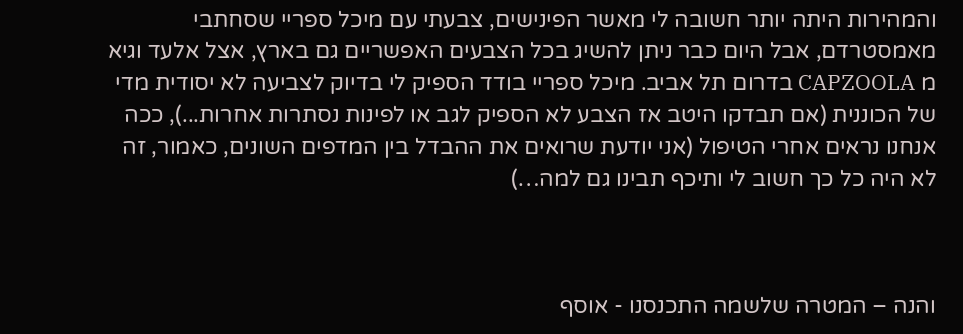והמהירות היתה יותר חשובה לי מאשר הפינישים, צבעתי עם מיכל ספריי שסחתבי מאמסטרדם, אבל היום כבר ניתן להשיג בכל הצבעים האפשריים גם בארץ, אצל אלעד וגיא מ CAPZOOLA בדרום תל אביב. מיכל ספריי בודד הספיק לי בדיוק לצביעה לא יסודית מדי של הכוננית (אם תבדקו היטב אז הצבע לא הספיק לגב או לפינות נסתרות אחרות...), ככה אנחנו נראים אחרי הטיפול (אני יודעת שרואים את ההבדל בין המדפים השונים, כאמור, זה לא היה כל כך חשוב לי ותיכף תבינו גם למה…)



והנה – המטרה שלשמה התכנסנו - אוסף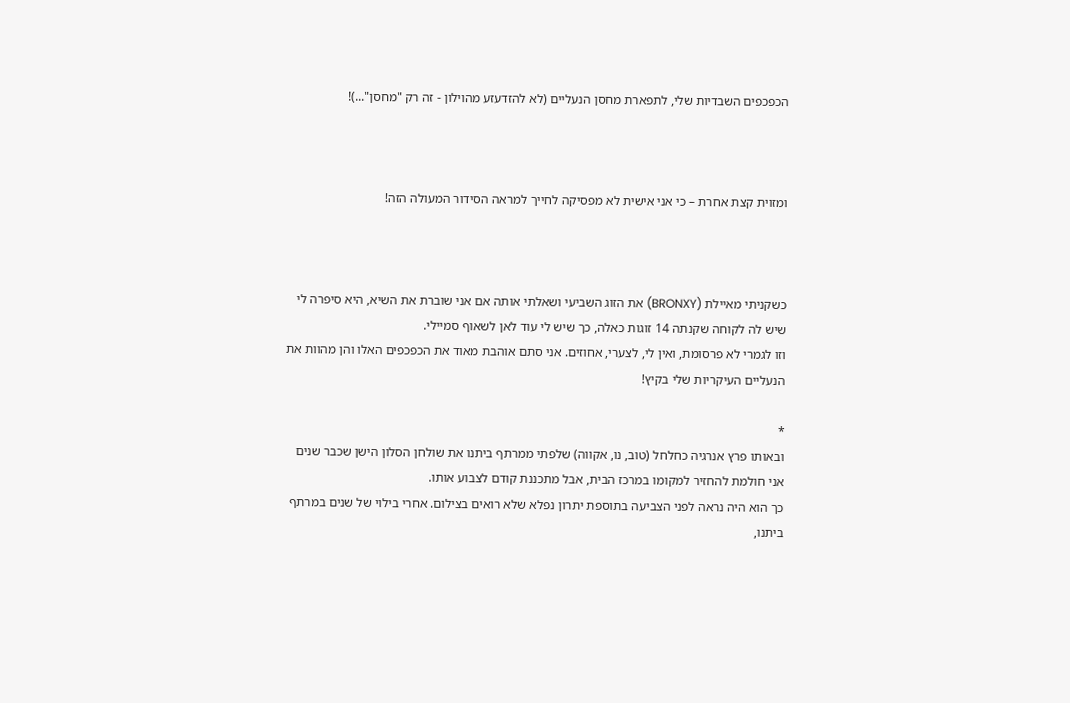הכפכפים השבדיות שלי, לתפארת מחסן הנעליים (לא להזדעזע מהוילון - זה רק "מחסן"...)!



ומזוית קצת אחרת – כי אני אישית לא מפסיקה לחייך למראה הסידור המעולה הזה!



כשקניתי מאיילת (BRONXY) את הזוג השביעי ושאלתי אותה אם אני שוברת את השיא, היא סיפרה לי שיש לה לקוחה שקנתה 14 זוגות כאלה, כך שיש לי עוד לאן לשאוף סמיילי.
וזו לגמרי לא פרסומת, ואין לי, לצערי, אחוזים. אני סתם אוהבת מאוד את הכפכפים האלו והן מהוות את הנעליים העיקריות שלי בקיץ!

*
ובאותו פרץ אנרגיה כחלחל (טוב, נו, אקווה) שלפתי ממרתף ביתנו את שולחן הסלון הישן שכבר שנים אני חולמת להחזיר למקומו במרכז הבית, אבל מתכננת קודם לצבוע אותו.
כך הוא היה נראה לפני הצביעה בתוספת יתרון נפלא שלא רואים בצילום. אחרי בילוי של שנים במרתף ביתנו,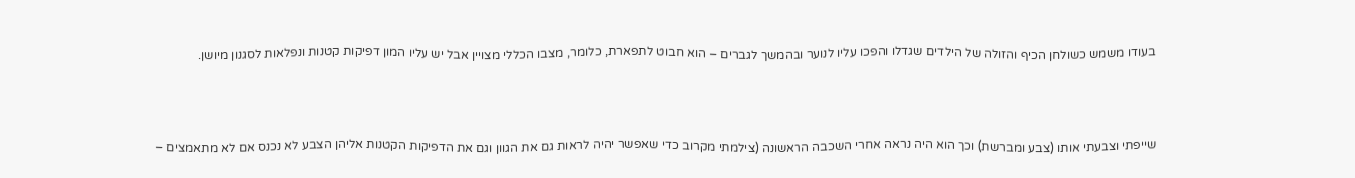בעודו משמש כשולחן הכיף והזולה של הילדים שגדלו והפכו עליו לנוער ובהמשך לגברים – הוא חבוט לתפארת, כלומר, מצבו הכללי מצויין אבל יש עליו המון דפיקות קטנות ונפלאות לסגנון מיושן.



שייפתי וצבעתי אותו (צבע ומברשת) וכך הוא היה נראה אחרי השכבה הראשונה (צילמתי מקרוב כדי שאפשר יהיה לראות גם את הגוון וגם את הדפיקות הקטנות אליהן הצבע לא נכנס אם לא מתאמצים –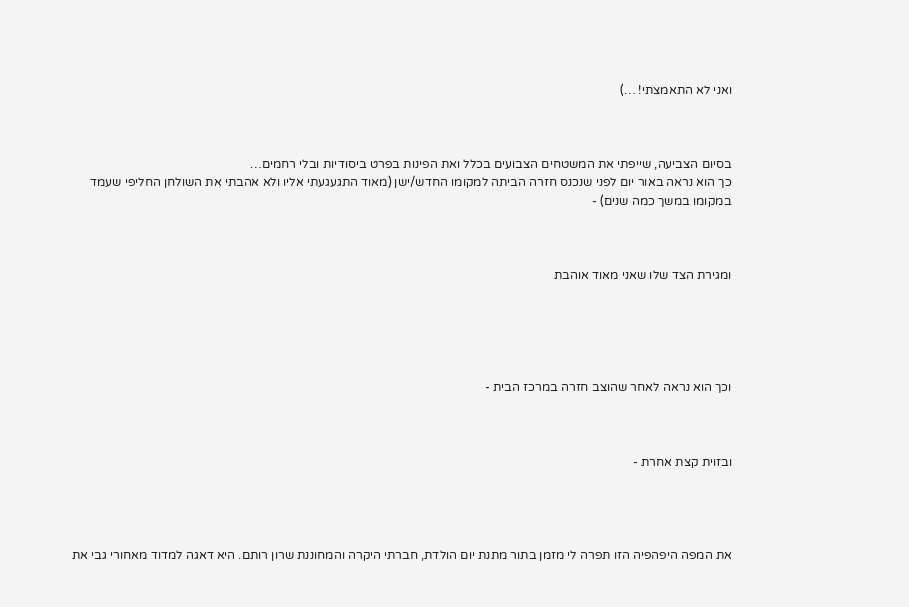ואני לא התאמצתי! …)



בסיום הצביעה, שייפתי את המשטחים הצבועים בכלל ואת הפינות בפרט ביסודיות ובלי רחמים…
כך הוא נראה באור יום לפני שנכנס חזרה הביתה למקומו החדש/ישן (מאוד התגעגעתי אליו ולא אהבתי את השולחן החליפי שעמד במקומו במשך כמה שנים) -



ומגירת הצד שלו שאני מאוד אוהבת





וכך הוא נראה לאחר שהוצב חזרה במרכז הבית -



ובזוית קצת אחרת -




את המפה היפהפיה הזו תפרה לי מזמן בתור מתנת יום הולדת, חברתי היקרה והמחוננת שרון רותם. היא דאגה למדוד מאחורי גבי את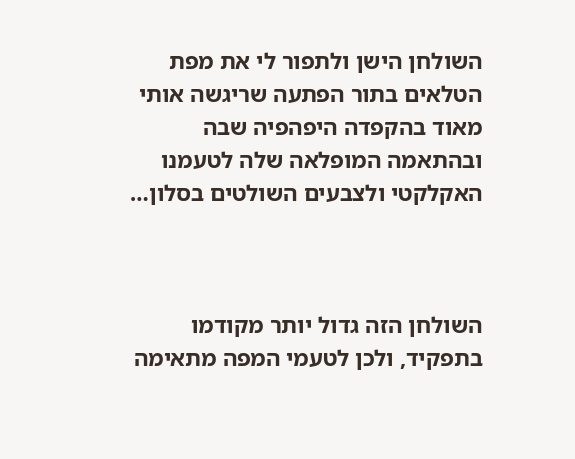השולחן הישן ולתפור לי את מפת הטלאים בתור הפתעה שריגשה אותי מאוד בהקפדה היפהפיה שבה ובהתאמה המופלאה שלה לטעמנו האקלקטי ולצבעים השולטים בסלון…



השולחן הזה גדול יותר מקודמו בתפקיד, ולכן לטעמי המפה מתאימה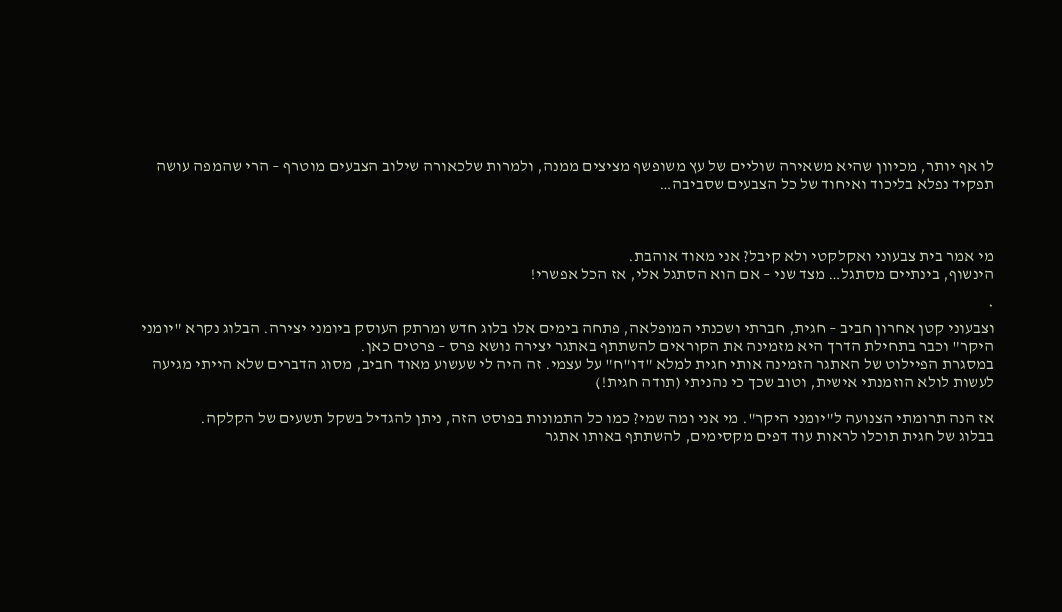לו אף יותר, מכיוון שהיא משאירה שוליים של עץ משופשף מציצים ממנה, ולמרות שלכאורה שילוב הצבעים מוטרף – הרי שהמפה עושה תפקיד נפלא בליכוד ואיחוד של כל הצבעים שסביבה…



מי אמר בית צבעוני ואקלקטי ולא קיבל? אני מאוד אוהבת.
הינשוף, בינתיים מסתגל… מצד שני – אם הוא הסתגל אלי, אז הכל אפשרי!

*
וצבעוני קטן אחרון חביב – חגית, חברתי ושכנתי המופלאה, פתחה בימים אלו בלוג חדש ומרתק העוסק ביומני יצירה. הבלוג נקרא "יומני היקר" וכבר בתחילת הדרך היא מזמינה את הקוראים להשתתף באתגר יצירה נושא פרס – פרטים כאן.
במסגרת הפיילוט של האתגר הזמינה אותי חגית למלא "דו"ח" על עצמי. זה היה לי שעשוע מאוד חביב, מסוג הדברים שלא הייתי מגיעה לעשות לולא הוזמנתי אישית, וטוב שכך כי נהניתי (תודה חגית!)

אז הנה תרומתי הצנועה ל"יומני היקר". מי אני ומה שמי? כמו כל התמונות בפוסט הזה, ניתן להגדיל בשקל תשעים של הקלקה.
בבלוג של חגית תוכלו לראות עוד דפים מקסימים, להשתתף באותו אתגר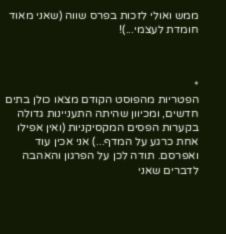ממש ואולי לזכות בפרס שווה (שאני מאוד חומדת לעצמי...)!



*
הפטריות מהפוסט הקודם מצאו כולן בתים חדשים, ומכיוון שהיתה התעניינות גדולה בקערות הפסים המקסיקניות (ואין אפילו אחת כרגע על המדף...) אני אכין עוד ואפרסם. תודה לכן על הפרגון והאהבה לדברים שאני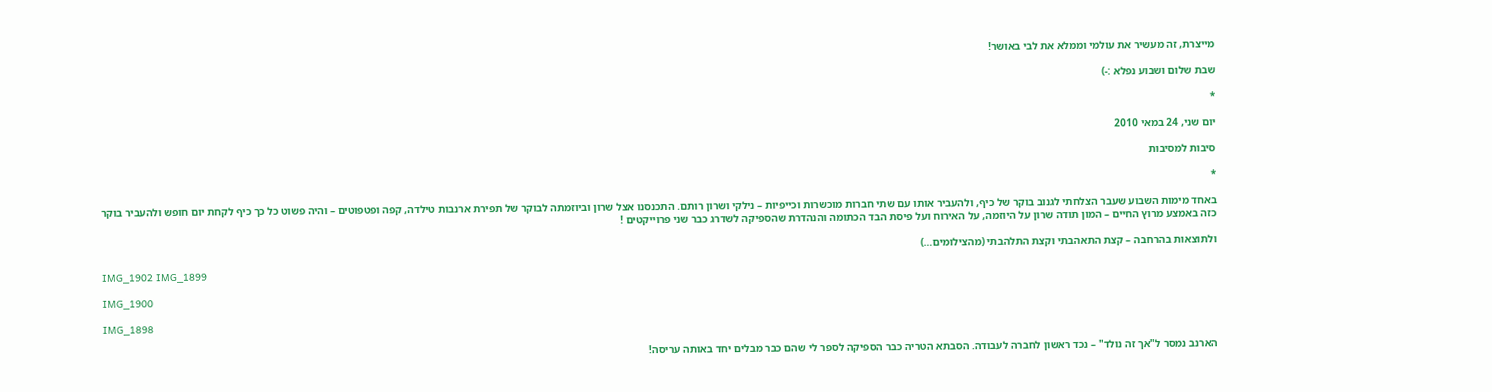מייצרת, זה מעשיר את עולמי וממלא את לבי באושר!

שבת שלום ושבוע נפלא :-)

*

יום שני, 24 במאי 2010

סיבות למסיבות

*

באחד מימות השבוע שעבר הצלחתי לגנוב בוקר של כיף, ולהעביר אותו עם שתי חברות מוכשרות וכייפיות – נילקי ושרון רותם. התכנסנו אצל שרון וביוזמתה לבוקר של תפירת ארנבות טילדה, קפה ופטפוטים – והיה פשוט כל כך כיף לקחת יום חופש ולהעביר בוקר כזה באמצע מרוץ החיים – המון תודה שרון על היוזמה, על האירוח ועל פיסת הבד הכתומה והנהדרת שהספיקה לשדרג כבר שני פרוייקטים !

ולתוצאות בהרחבה – קצת התאהבתי וקצת התלהבתי (מהצילומים…)

IMG_1902 IMG_1899

IMG_1900

IMG_1898

הארנב נמסר ל"אך זה נולד" – נכד ראשון לחברה לעבודה. הסבתא הטריה כבר הספיקה לספר לי שהם כבר מבלים יחד באותה עריסה!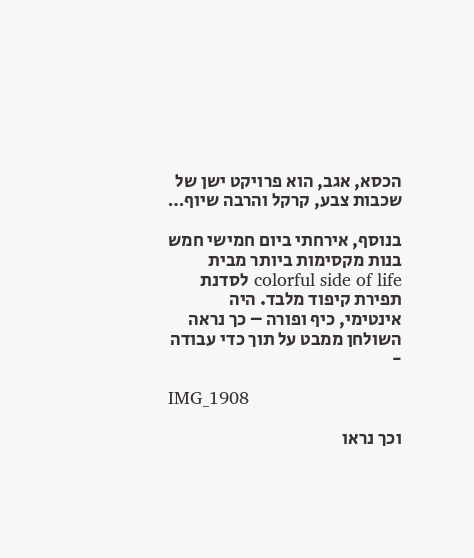הכסא, אגב, הוא פרויקט ישן של שכבות צבע, קרקל והרבה שיוף…

בנוסף, אירחתי ביום חמישי חמש בנות מקסימות ביותר מבית colorful side of life לסדנת תפירת קיפוד מלבד. היה אינטימי, כיף ופורה – כך נראה השולחן ממבט על תוך כדי עבודה -

IMG_1908

וכך נראו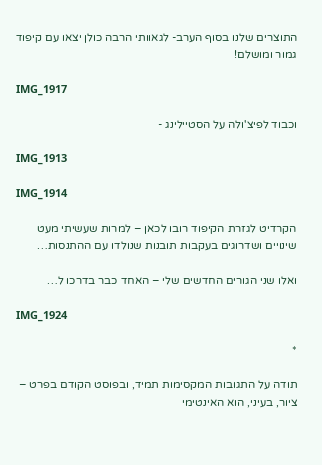התוצרים שלנו בסוף הערב- לגאוותי הרבה כולן יצאו עם קיפוד גמור ומושלם!

IMG_1917

וכבוד לפיצ'ולה על הסטיילינג -

IMG_1913

IMG_1914

הקרדיט לגזרת הקיפוד רובו לכאן – למרות שעשיתי מעט שינויים ושדרוגים בעקבות תובנות שנולדו עם ההתנסות…

ואלו שני הגורים החדשים שלי – האחד כבר בדרכו ל…

IMG_1924

*

תודה על התגובות המקסימות תמיד, ובפוסט הקודם בפרט – ציור, בעיני, הוא האינטימי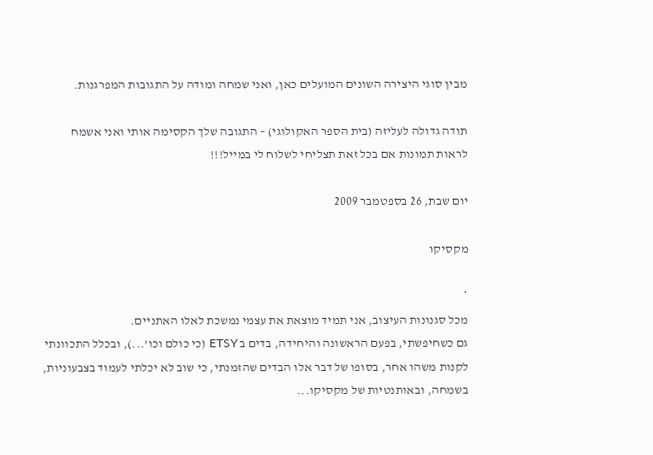מבין סוגי היצירה השונים המועלים כאן, ואני שמחה ומודה על התגובות המפרגנות.

תודה גדולה לעליזה (בית הספר האקולוגי) – התגובה שלך הקסימה אותי ואני אשמח לראות תמונות אם בכל זאת תצליחי לשלוח לי במייל!!!

יום שבת, 26 בספטמבר 2009

מקסיקו

*
מכל סגנונות העיצוב, אני תמיד מוצאת את עצמי נמשכת לאלו האתניים.
גם כשחיפשתי, בפעם הראשונה והיחידה, בדים ב ETSY (כי כולם וכו'...), ובכלל התכוונתי לקנות משהו אחר, בסופו של דבר אלו הבדים שהזמנתי, כי שוב לא יכלתי לעמוד בצבעוניות, בשמחה, ובאותנטיות של מקסיקו...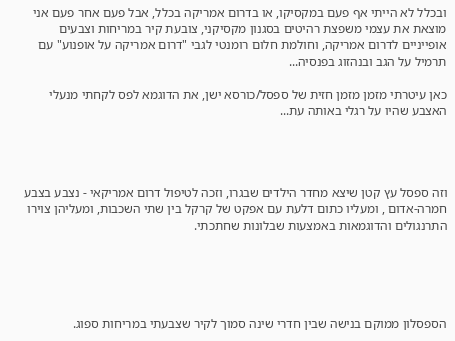ובכלל לא הייתי אף פעם במקסיקו, או בדרום אמריקה בכלל, אבל פעם אחר פעם אני מוצאת את עצמי משפצת רהיטים בסגנון מקסיקני, צובעת קיר במריחות וצבעים אופייניים לדרום אמריקה, וחולמת חלום רומנטי לגבי "דרום אמריקה על אופנוע" עם תרמיל על הגב ובנהזוג בפנסיה...

כאן עיטרתי מזמן מזמן חזית של ספסל/כורסא ישן, את הדוגמא לפס לקחתי מנעלי האצבע שהיו על רגלי באותה עת...




וזה ספסל עץ קטן שיצא מחדר הילדים שבגרו, וזכה לטיפול דרום אמריקאי - נצבע בצבע חמרה-אדום , ומעליו כתום דלעת עם אפקט של קרקל בין שתי השכבות, ומעליהן צוירו התרנגולים והדוגמאות באמצעות שבלונות שחתכתי.





הספסלון ממוקם בנישה שבין חדרי שינה סמוך לקיר שצבעתי במריחות ספוג.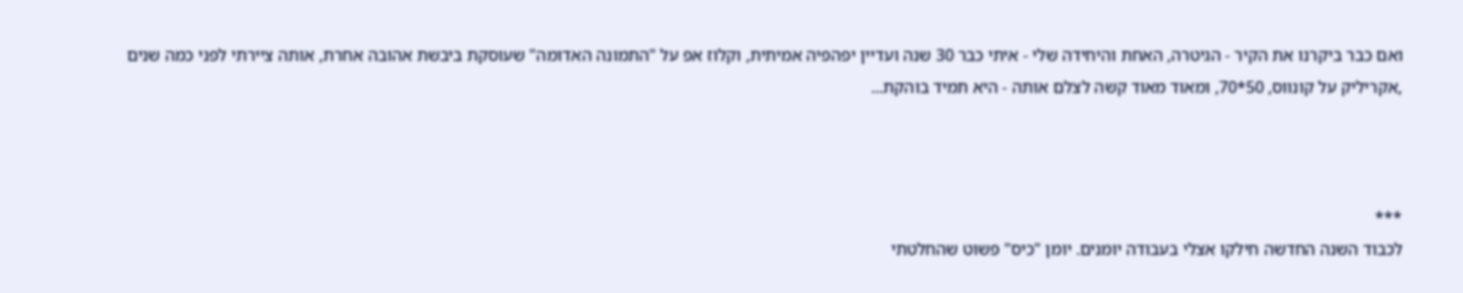ואם כבר ביקרנו את הקיר - הגיטרה, האחת והיחידה שלי - איתי כבר 30 שנה ועדיין יפהפיה אמיתית, וקלוז אפ על "התמונה האדומה" שעוסקת ביבשת אהובה אחרת, אותה ציירתי לפני כמה שנים ,אקריליק על קונווס, 50*70, ומאוד מאוד קשה לצלם אותה - היא תמיד בוהקת...



***
לכבוד השנה החדשה חילקו אצלי בעבודה יומנים. יומן "כיס" פשוט שהחלטתי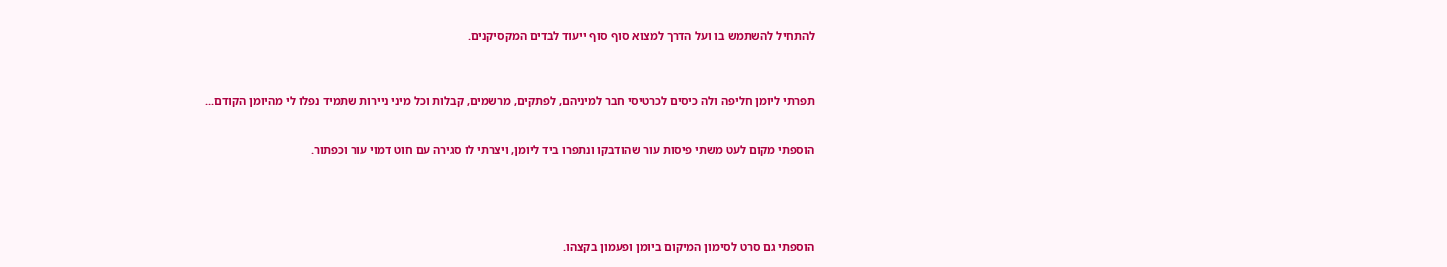להתחיל להשתמש בו ועל הדרך למצוא סוף סוף ייעוד לבדים המקסיקנים.



תפרתי ליומן חליפה ולה כיסים לכרטיסי חבר למיניהם, לפתקים, מרשמים, קבלות וכל מיני ניירות שתמיד נפלו לי מהיומן הקודם...


הוספתי מקום לעט משתי פיסות עור שהודבקו ונתפרו ביד ליומן, ויצרתי לו סגירה עם חוט דמוי עור וכפתור.





הוספתי גם סרט לסימון המיקום ביומן ופעמון בקצהו.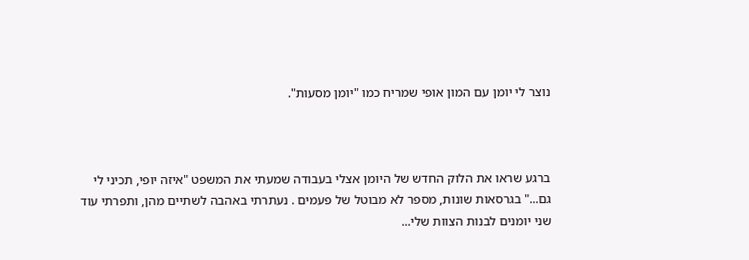נוצר לי יומן עם המון אופי שמריח כמו "יומן מסעות".



ברגע שראו את הלוק החדש של היומן אצלי בעבודה שמעתי את המשפט "איזה יופי, תכיני לי גם..." בגרסאות שונות, מספר לא מבוטל של פעמים . נעתרתי באהבה לשתיים מהן, ותפרתי עוד שני יומנים לבנות הצוות שלי...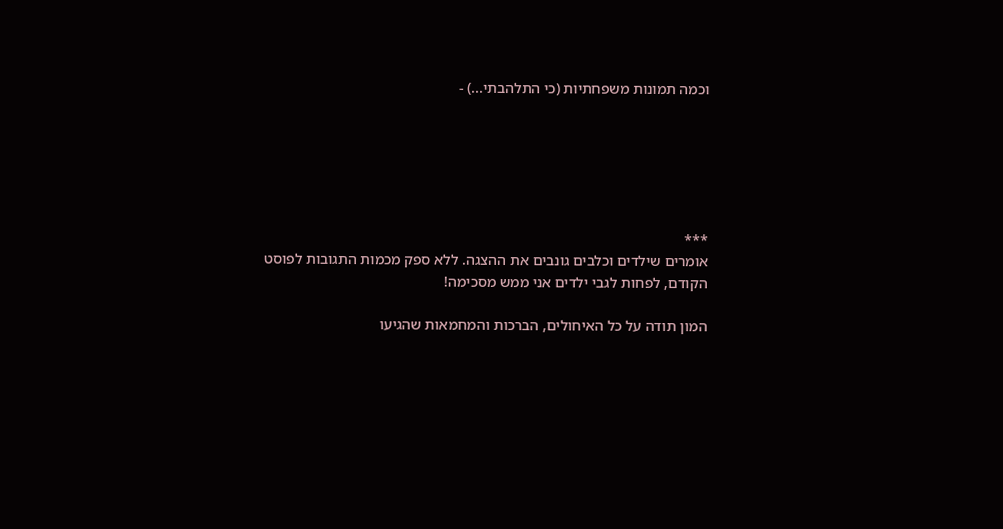וכמה תמונות משפחתיות (כי התלהבתי...) -






***
אומרים שילדים וכלבים גונבים את ההצגה. ללא ספק מכמות התגובות לפוסט הקודם, לפחות לגבי ילדים אני ממש מסכימה!

המון תודה על כל האיחולים, הברכות והמחמאות שהגיעו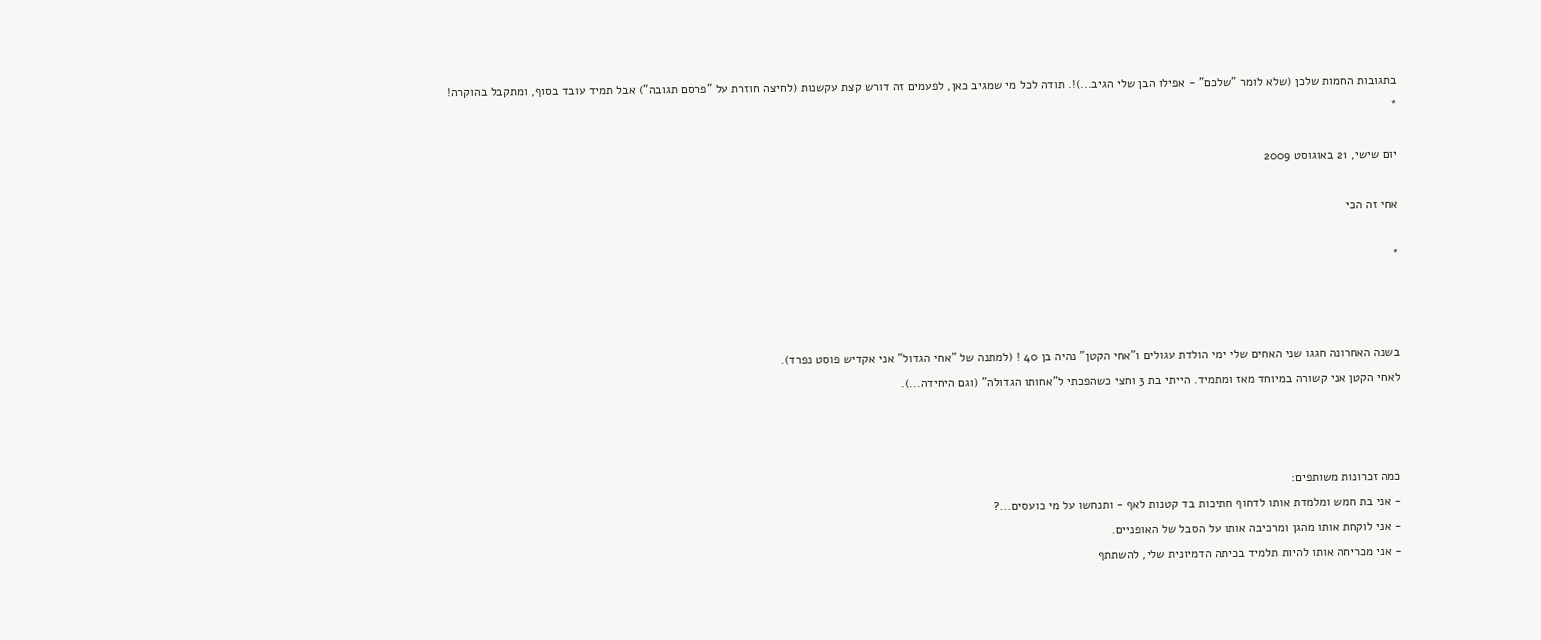בתגובות החמות שלכן (שלא לומר "שלכם" - אפילו הבן שלי הגיב...)!. תודה לכל מי שמגיב כאן, לפעמים זה דורש קצת עקשנות (לחיצה חוזרת על "פרסם תגובה") אבל תמיד עובד בסוף, ומתקבל בהוקרה!
*

יום שישי, 21 באוגוסט 2009

אחי זה הכי

*



בשנה האחרונה חגגו שני האחים שלי ימי הולדת עגולים ו"אחי הקטן" נהיה בן 40 ! (למתנה של "אחי הגדול" אני אקדיש פוסט נפרד).
לאחי הקטן אני קשורה במיוחד מאז ומתמיד. הייתי בת 3 וחצי כשהפכתי ל"אחותו הגדולה" (וגם היחידה...).



כמה זכרונות משותפים:
- אני בת חמש ומלמדת אותו לדחוף חתיכות בד קטנות לאף - ותנחשו על מי כועסים...?
- אני לוקחת אותו מהגן ומרכיבה אותו על הסבל של האופניים.
- אני מכריחה אותו להיות תלמיד בכיתה הדמיונית שלי, להשתתף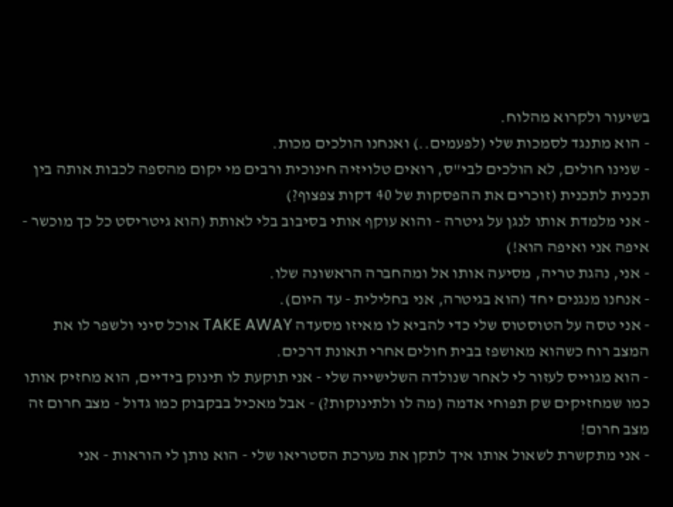בשיעור ולקרוא מהלוח.
- הוא מתנגד לסמכות שלי (לפעמים..) ואנחנו הולכים מכות.
- שנינו חולים, לא הולכים לבי"ס, רואים טלויזיה חינוכית ורבים מי יקום מהספה לכבות אותה בין תכנית לתכנית (זוכרים את ההפסקות של 40 דקות צפצוף?)
- אני מלמדת אותו לנגן על גיטרה - והוא עוקף אותי בסיבוב בלי לאותת (הוא גיטריסט כל כך מוכשר - איפה אני ואיפה הוא!)
- אני, נהגת טריה, מסיעה אותו אל ומהחברה הראשונה שלו.
- אנחנו מנגנים יחד (הוא בגיטרה, אני בחלילית - עד היום).
- אני טסה על הטוסטוס שלי כדי להביא לו מאיזו מסעדה TAKE AWAY אוכל סיני ולשפר לו את המצב רוח כשהוא מאושפז בבית חולים אחרי תאונת דרכים.
- הוא מגוייס לעזור לי לאחר שנולדה השלישייה שלי - אני תוקעת לו תינוק בידיים, הוא מחזיק אותו כמו שמחזיקים שק תפוחי אדמה (מה לו ולתינוקות?) - אבל מאכיל בבקבוק כמו גדול - מצב חרום זה מצב חרום!
- אני מתקשרת לשאול אותו איך לתקן את מערכת הסטריאו שלי - הוא נותן לי הוראות - אני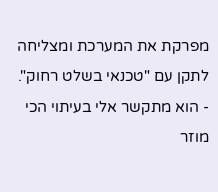מפרקת את המערכת ומצליחה לתקן עם "טכנאי בשלט רחוק".
- הוא מתקשר אלי בעיתוי הכי מוזר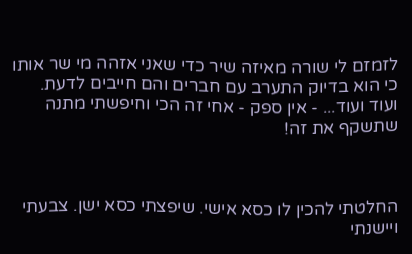לזמזם לי שורה מאיזה שיר כדי שאני אזהה מי שר אותו כי הוא בדיוק התערב עם חברים והם חייבים לדעת.
ועוד ועוד... - אין ספק - אחי זה הכי וחיפשתי מתנה שתשקף את זה!



החלטתי להכין לו כסא אישי. שיפצתי כסא ישן. צבעתי ויישנתי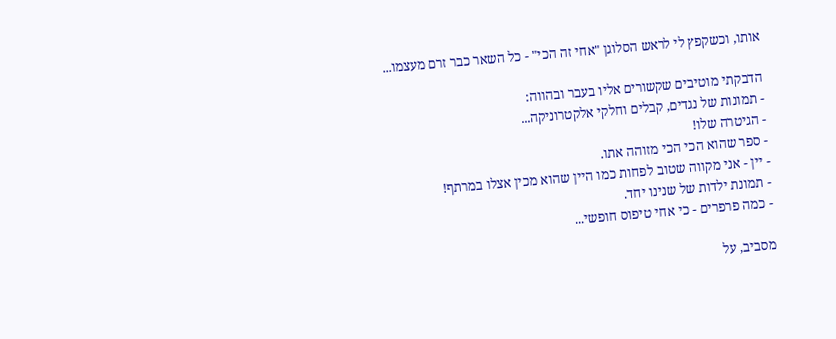אותו, וכשקפץ לי לראש הסלוגן "אחי זה הכי" - כל השאר כבר זרם מעצמו...

הדבקתי מוטיבים שקשורים אליו בעבר ובהווה:
- תמונות של נגדים, קבלים וחלקי אלקטרוניקה...
- הגיטרה שלו!
- ספר שהוא הכי הכי מזוהה אתו.
- יין - אני מקווה שטוב לפחות כמו היין שהוא מכין אצלו במרתף!
- תמונת ילדות של שנינו יחד.
- כמה פרפרים - כי אחי טיפוס חופשי...

מסביב, על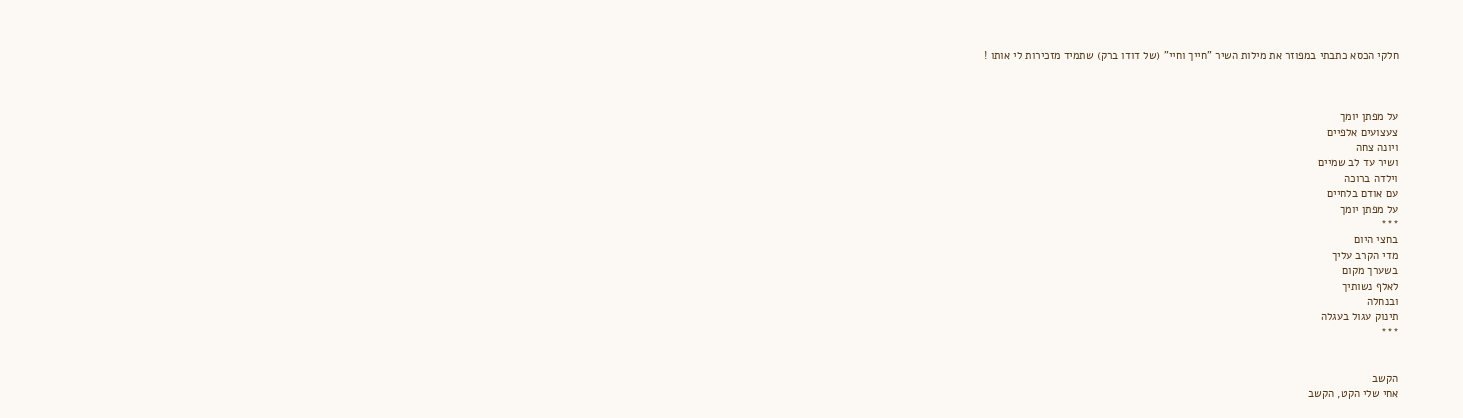חלקי הכסא כתבתי במפוזר את מילות השיר "חייך וחיי" (של דודו ברק) שתמיד מזכירות לי אותו !



על מפתן יומך
צעצועים אלפיים
ויונה צחה
ושיר עד לב שמיים
וילדה ברוכה
עם אודם בלחיים
על מפתן יומך
***
בחצי היום
מדי הקרב עליך
בשערך מקום
לאלף נשותיך
ובנחלה
תינוק עגול בעגלה
***


הקשב
אחי שלי הקט, הקשב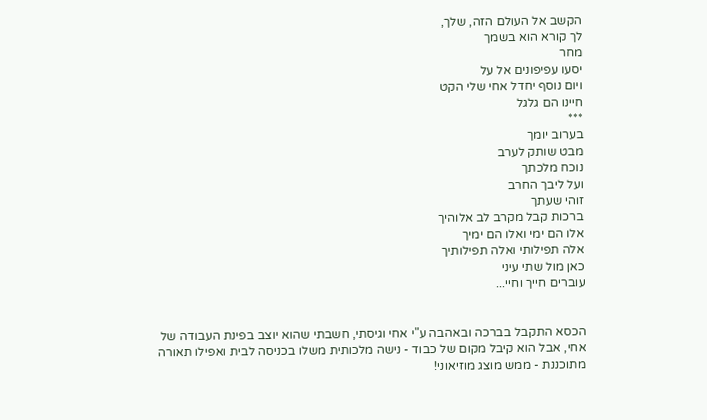הקשב אל העולם הזה, שלך,
לך קורא הוא בשמך
מחר
יסעו עפיפונים אל על
ויום נוסף יחדל אחי שלי הקט
חיינו הם גלגל
***
בערוב יומך
מבט שותק לערב
נוכח מלכתך
ועל ליבך החרב
זוהי שעתך
ברכות קבל מקרב לב אלוהיך
אלו הם ימי ואלו הם ימיך
אלה תפילותי ואלה תפילותיך
כאן מול שתי עיני
עוברים חייך וחיי...


הכסא התקבל בברכה ובאהבה ע"י אחי וגיסתי, חשבתי שהוא יוצב בפינת העבודה של אחי, אבל הוא קיבל מקום של כבוד - נישה מלכותית משלו בכניסה לבית ואפילו תאורה מתוכננת - ממש מוצג מוזיאוני!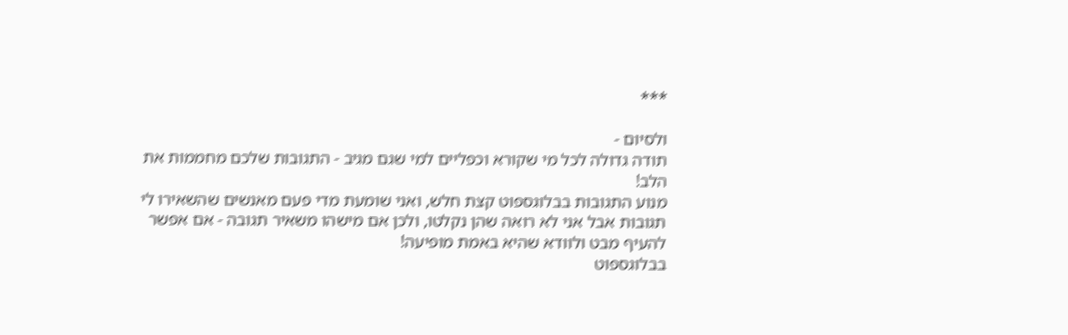***

ולסיום -
תודה גדולה לכל מי שקורא וכפליים למי שגם מגיב - התגובות שלכם מחממות את הלב!
מנוע התגובות בבלוגספוט קצת חלש, ואני שומעת מדי פעם מאנשים שהשאירו לי תגובות אבל אני לא רואה שהן נקלטו, ולכן אם מישהו משאיר תגובה - אם אפשר להעיף מבט ולוודא שהיא באמת מופיעה!
בבלוגספוט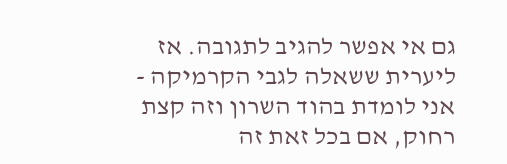גם אי אפשר להגיב לתגובה. אז ליערית ששאלה לגבי הקרמיקה - אני לומדת בהוד השרון וזה קצת רחוק, אם בכל זאת זה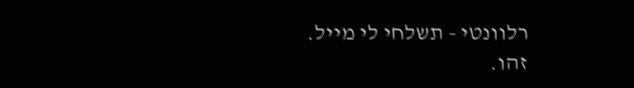רלוונטי - תשלחי לי מייל.
זהו.